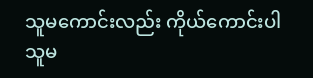သူမကောင်းလည်း ကိုယ်ကောင်းပါ
သူမ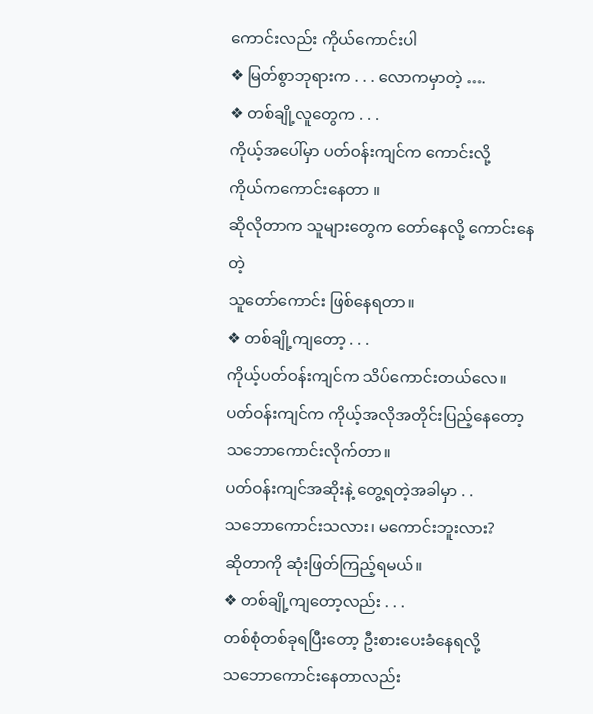ကောင်းလည်း ကိုယ်ကောင်းပါ
❖ မြတ်စွာဘုရားက . . . လောကမှာတဲ့ ….
❖ တစ်ချို့လူတွေက . . .
ကိုယ့်အပေါ်မှာ ပတ်ဝန်းကျင်က ကောင်းလို့
ကိုယ်ကကောင်းနေတာ ။
ဆိုလိုတာက သူများတွေက တော်နေလို့ ကောင်းနေတဲ့
သူတော်ကောင်း ဖြစ်နေရတာ။
❖ တစ်ချို့ကျတော့ . . .
ကိုယ့်ပတ်ဝန်းကျင်က သိပ်ကောင်းတယ်လေ။
ပတ်ဝန်းကျင်က ကိုယ့်အလိုအတိုင်းပြည့်နေတော့
သဘောကောင်းလိုက်တာ။
ပတ်ဝန်းကျင်အဆိုးနဲ့ တွေ့ရတဲ့အခါမှာ . .
သဘောကောင်းသလား၊ မကောင်းဘူးလား?
ဆိုတာကို ဆုံးဖြတ်ကြည့်ရမယ်။
❖ တစ်ချို့ကျတော့လည်း . . .
တစ်စုံတစ်ခုရပြီးတော့ ဦးစားပေးခံနေရလို့
သဘောကောင်းနေတာလည်း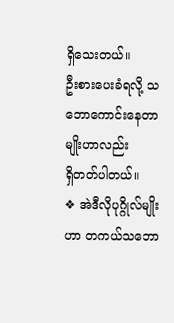ရှိသေးတယ်။
ဦးစားပေးခံရလို့ သဘောကောင်းနေတာမျိုးဟာလည်း
ရှိတတ်ပါတယ်။
❖ အဲဒီလိုပုဂ္ဂိုလ်မျိုးဟာ တကယ်သဘော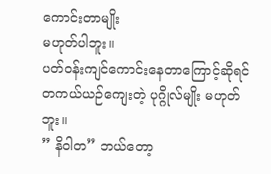ကောင်းတာမျိုး
မဟုတ်ပါဘူး။
ပတ်ဝန်းကျင်ကောင်းနေတာကြောင့်ဆိုရင်
တကယ်ယဉ်ကျေးတဲ့ ပုဂ္ဂိုလ်မျိုး မဟုတ်ဘူး။
” နိဝါတ” ဘယ်တော့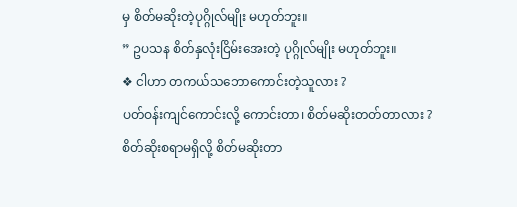မှ စိတ်မဆိုးတဲ့ပုဂ္ဂိုလ်မျိုး မဟုတ်ဘူး။
” ဥပသန စိတ်နှလုံးငြိမ်းအေးတဲ့ ပုဂ္ဂိုလ်မျိုး မဟုတ်ဘူး။
❖ ငါဟာ တကယ်သဘောကောင်းတဲ့သူလား ?
ပတ်ဝန်းကျင်ကောင်းလို့ ကောင်းတာ၊ စိတ်မဆိုးတတ်တာလား ?
စိတ်ဆိုးစရာမရှိလို့ စိတ်မဆိုးတာ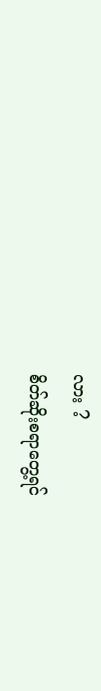လား ?
စိတ်ဆိုးစရာတွေ့ရင်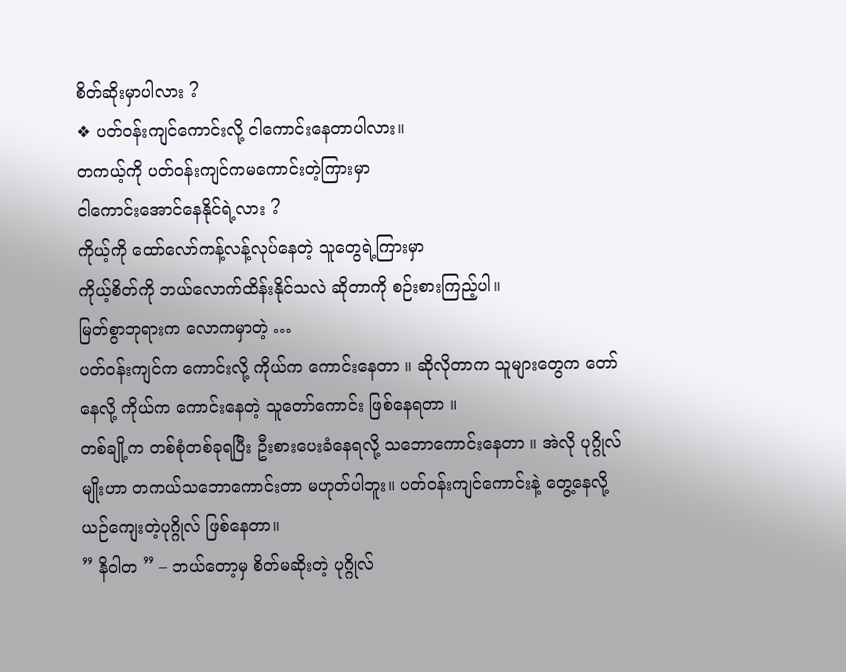စိတ်ဆိုးမှာပါလား ?
❖ ပတ်ဝန်းကျင်ကောင်းလို့ ငါကောင်းနေတာပါလား။
တကယ့်ကို ပတ်ဝန်းကျင်ကမကောင်းတဲ့ကြားမှာ
ငါကောင်းအောင်နေနိုင်ရဲ့လား ?
ကိုယ့်ကို ထော်လော်ကန့်လန့်လုပ်နေတဲ့ သူတွေရဲ့ကြားမှာ
ကိုယ့်စိတ်ကို ဘယ်လောက်ထိန်းနိုင်သလဲ ဆိုတာကို စဉ်းစားကြည့်ပါ။
မြတ်စွာဘုရားက လောကမှာတဲ့ …
ပတ်ဝန်းကျင်က ကောင်းလို့ ကိုယ်က ကောင်းနေတာ ။ ဆိုလိုတာက သူများတွေက တော်နေလို့ ကိုယ်က ကောင်းနေတဲ့ သူတော်ကောင်း ဖြစ်နေရတာ ။
တစ်ချို့က တစ်စုံတစ်ခုရပြီး ဦးစားပေးခံနေရလို့ သဘောကောင်းနေတာ ။ အဲလို ပုဂ္ဂိုလ်မျိုးဟာ တကယ်သဘောကောင်းတာ မဟုတ်ပါဘူး။ ပတ်ဝန်းကျင်ကောင်းနဲ့ တွေ့နေလို့ ယဉ်ကျေးတဲ့ပုဂ္ဂိုလ် ဖြစ်နေတာ။
” နိဝါတ ” – ဘယ်တော့မှ စိတ်မဆိုးတဲ့ ပုဂ္ဂိုလ်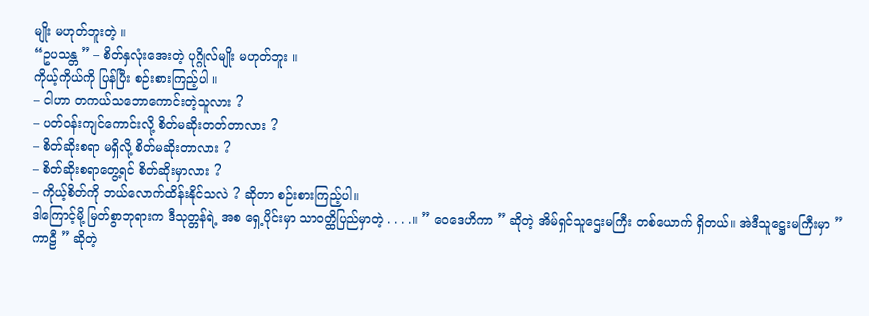မျိုး မဟုတ်ဘူးတဲ့ ။
“ဥပသန္တ ” – စိတ်နှလုံးအေးတဲ့ ပုဂ္ဂိုလ်မျိုး မဟုတ်ဘူး ။
ကိုယ့်ကိုယ်ကို ပြန်ပြီး စဉ်းစားကြည့်ပါ ။
– ငါဟာ တကယ်သဘောကောင်းတဲ့သူလား ?
– ပတ်ဝန်းကျင်ကောင်းလို့ စိတ်မဆိုးတတ်တာလား ?
– စိတ်ဆိုးစရာ မရှိလို့ စိတ်မဆိုးတာလား ?
– စိတ်ဆိုးစရာတွေ့ရင် စိတ်ဆိုးမှာလား ?
– ကိုယ့်စိတ်ကို ဘယ်လောက်ထိန်းနိုင်သလဲ ? ဆိုတာ စဉ်းစားကြည့်ပါ။
ဒါကြောင့်မို့ မြတ်စွာဘုရားက ဒီသုတ္တန်ရဲ့ အစ ရှေ့ပိုင်းမှာ သာဝတ္ထိပြည်မှာတဲ့ . . . .။ ” ဝေဒေဟိကာ ” ဆိုတဲ့ အိမ်ရှင်သူဌေးမကြီး တစ်ယောက် ရှိတယ်။ အဲဒီသူဋ္ဌေးမကြီးမှာ ” ကာဠီ ” ဆိုတဲ့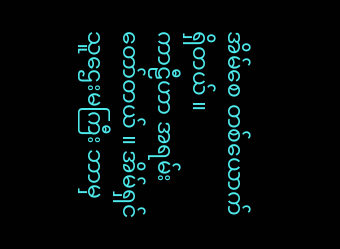အိမ်စေ တစ်ယောက်ရှိတယ် ။
ကာဠီဟာ အရမ်းတော်တယ် ။ အိမ်ရှင်သူဌေးမကြီး ဘာမှ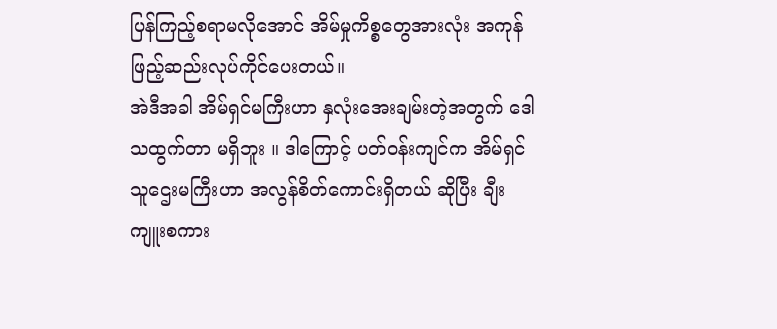ပြန်ကြည့်စရာမလိုအောင် အိမ်မှုကိစ္စတွေအားလုံး အကုန်ဖြည့်ဆည်းလုပ်ကိုင်ပေးတယ်။
အဲဒီအခါ အိမ်ရှင်မကြီးဟာ နှလုံးအေးချမ်းတဲ့အတွက် ဒေါသထွက်တာ မရှိဘူး ။ ဒါကြောင့် ပတ်ဝန်းကျင်က အိမ်ရှင်သူဌေးမကြီးဟာ အလွန်စိတ်ကောင်းရှိတယ် ဆိုပြီး ချီးကျူးစကား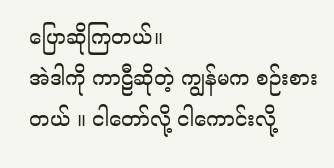ပြောဆိုကြတယ်။
အဲဒါကို ကာဠီဆိုတဲ့ ကျွန်မက စဉ်းစားတယ် ။ ငါတော်လို့ ငါကောင်းလို့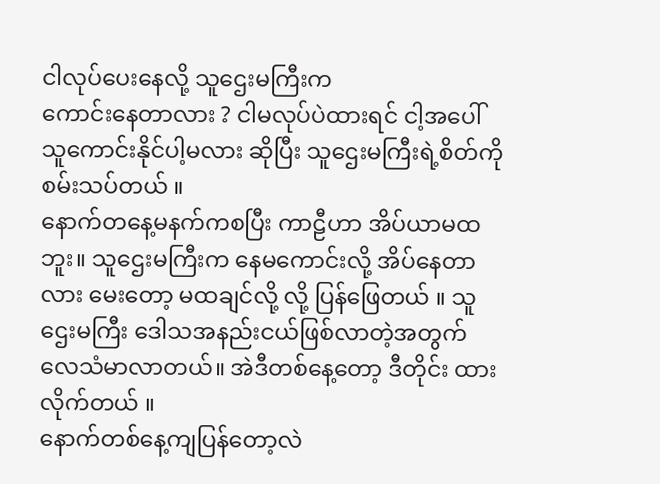ငါလုပ်ပေးနေလို့ သူဌေးမကြီးက
ကောင်းနေတာလား ? ငါမလုပ်ပဲထားရင် ငါ့အပေါ် သူကောင်းနိုင်ပါ့မလား ဆိုပြီး သူဌေးမကြီးရဲ့စိတ်ကို စမ်းသပ်တယ် ။
နောက်တနေ့မနက်ကစပြီး ကာဠီဟာ အိပ်ယာမထဘူး။ သူဌေးမကြီးက နေမကောင်းလို့ အိပ်နေတာလား မေးတော့ မထချင်လို့ လို့ ပြန်ဖြေတယ် ။ သူဌေးမကြီး ဒေါသအနည်းငယ်ဖြစ်လာတဲ့အတွက် လေသံမာလာတယ်။ အဲဒီတစ်နေ့တော့ ဒီတိုင်း ထားလိုက်တယ် ။
နောက်တစ်နေ့ကျပြန်တော့လဲ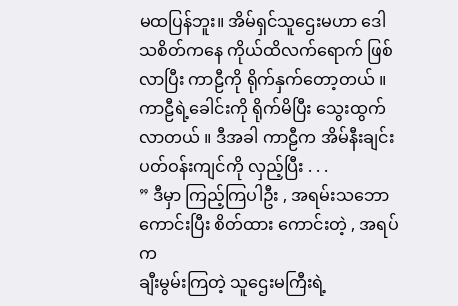မထပြန်ဘူး။ အိမ်ရှင်သူဌေးမဟာ ဒေါသစိတ်ကနေ ကိုယ်ထိလက်ရောက် ဖြစ်လာပြီး ကာဠီကို ရိုက်နှက်တော့တယ် ။ ကာဠီရဲ့ခေါင်းကို ရိုက်မိပြီး သွေးထွက်လာတယ် ။ ဒီအခါ ကာဠီက အိမ်နီးချင်း ပတ်ဝန်းကျင်ကို လှည့်ပြီး . . .
” ဒီမှာ ကြည့်ကြပါဦး , အရမ်းသဘောကောင်းပြီး စိတ်ထား ကောင်းတဲ့ , အရပ်က
ချီးမွမ်းကြတဲ့ သူဌေးမကြီးရဲ့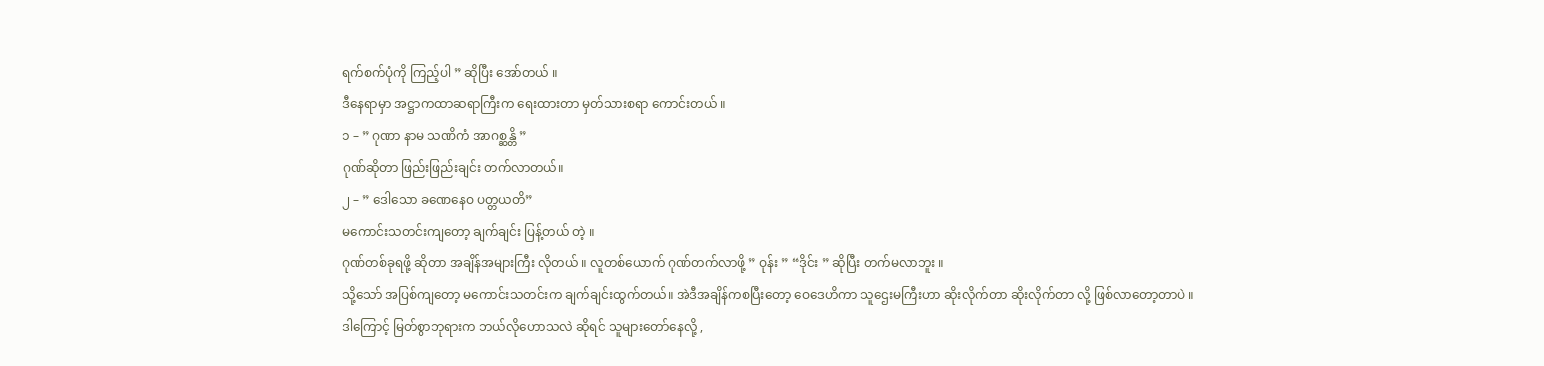ရက်စက်ပုံကို ကြည့်ပါ ” ဆိုပြီး အော်တယ် ။
ဒီနေရာမှာ အဋ္ဌာကထာဆရာကြီးက ရေးထားတာ မှတ်သားစရာ ကောင်းတယ် ။
၁ – ” ဂုဏာ နာမ သဏိကံ အာဂစ္ဆန္တိ ”
ဂုဏ်ဆိုတာ ဖြည်းဖြည်းချင်း တက်လာတယ်။
၂ – ” ဒေါသော ခဏေနေဝ ပတ္တယတိ”
မကောင်းသတင်းကျတော့ ချက်ချင်း ပြန့်တယ် တဲ့ ။
ဂုဏ်တစ်ခုရဖို့ ဆိုတာ အချိန်အများကြီး လိုတယ် ။ လူတစ်ယောက် ဂုဏ်တက်လာဖို့ ” ဝုန်း ” “ဒိုင်း ” ဆိုပြီး တက်မလာဘူး ။
သို့သော် အပြစ်ကျတော့ မကောင်းသတင်းက ချက်ချင်းထွက်တယ်။ အဲဒီအချိန်ကစပြီးတော့ ဝေဒေဟိကာ သူဌေးမကြီးဟာ ဆိုးလိုက်တာ ဆိုးလိုက်တာ လို့ ဖြစ်လာတော့တာပဲ ။
ဒါကြောင့် မြတ်စွာဘုရားက ဘယ်လိုဟောသလဲ ဆိုရင် သူများတော်နေလို့ ,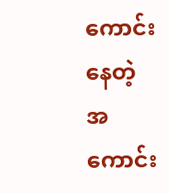ကောင်းနေတဲ့ အကောင်း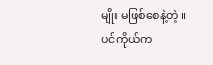မျိုး မဖြစ်စေနဲ့တဲ့ ။ ပင်ကိုယ်က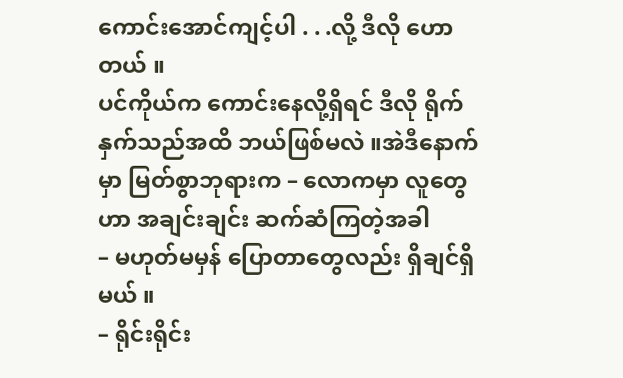ကောင်းအောင်ကျင့်ပါ . . .လို့ ဒီလို ဟောတယ် ။
ပင်ကိုယ်က ကောင်းနေလို့ရှိရင် ဒီလို ရိုက်နှက်သည်အထိ ဘယ်ဖြစ်မလဲ ။အဲဒီနောက်မှာ မြတ်စွာဘုရားက – လောကမှာ လူတွေဟာ အချင်းချင်း ဆက်ဆံကြတဲ့အခါ
– မဟုတ်မမှန် ပြောတာတွေလည်း ရှိချင်ရှိမယ် ။
– ရိုင်းရိုင်း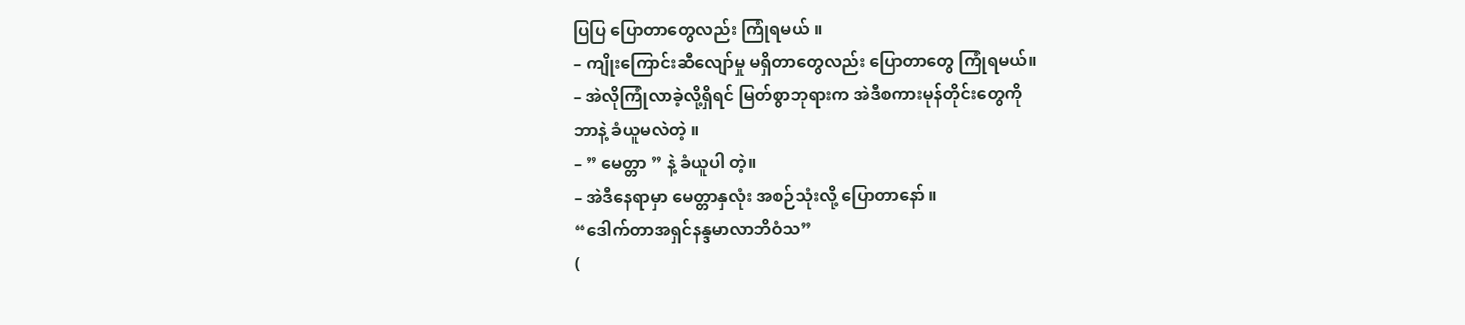ပြပြ ပြောတာတွေလည်း ကြုံရမယ် ။
– ကျိုးကြောင်းဆီလျော်မှု မရှိတာတွေလည်း ပြောတာတွေ ကြုံရမယ်။
– အဲလိုကြုံလာခဲ့လို့ရှိရင် မြတ်စွာဘုရားက အဲဒီစကားမုန်တိုင်းတွေကို
ဘာနဲ့ ခံယူမလဲတဲ့ ။
– ” မေတ္တာ ” နဲ့ ခံယူပါ တဲ့။
– အဲဒီနေရာမှာ မေတ္တာနှလုံး အစဉ်သုံးလို့ ပြောတာနော် ။
“ဒေါက်တာအရှင်နန္ဒမာလာဘိဝံသ”
(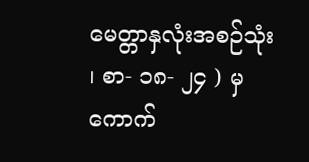မေတ္တာနှလုံးအစဉ်သုံး ၊ စာ- ၁၈- ၂၄ ) မှ ကောက်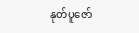နုတ်ပူဇော်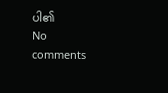ပါ၏
No comments